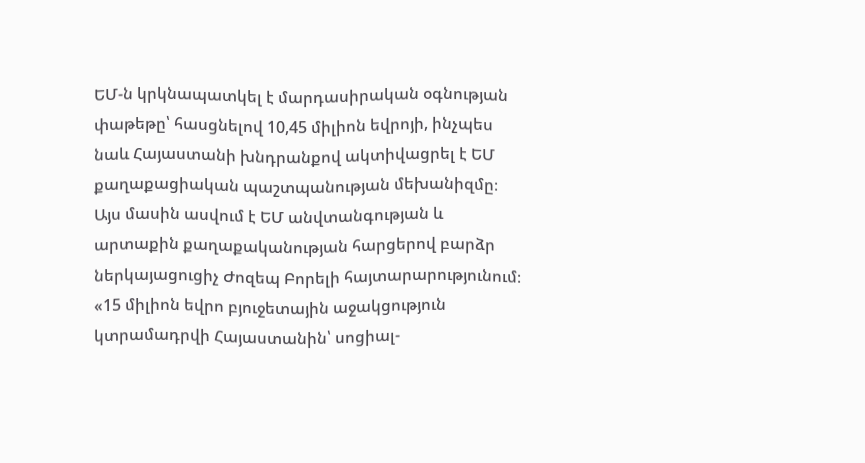ԵՄ-ն կրկնապատկել է մարդասիրական օգնության փաթեթը՝ հասցնելով 10,45 միլիոն եվրոյի, ինչպես նաև Հայաստանի խնդրանքով ակտիվացրել է ԵՄ քաղաքացիական պաշտպանության մեխանիզմը։ Այս մասին ասվում է ԵՄ անվտանգության և արտաքին քաղաքականության հարցերով բարձր ներկայացուցիչ Ժոզեպ Բորելի հայտարարությունում։ «15 միլիոն եվրո բյուջետային աջակցություն կտրամադրվի Հայաստանին՝ սոցիալ-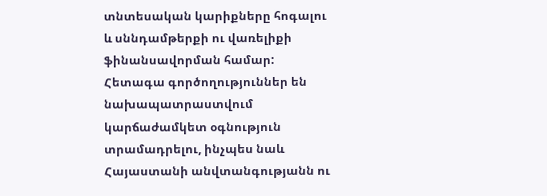տնտեսական կարիքները հոգալու և սննդամթերքի ու վառելիքի ֆինանսավորման համար: Հետագա գործողություններ են նախապատրաստվում կարճաժամկետ օգնություն տրամադրելու, ինչպես նաև Հայաստանի անվտանգությանն ու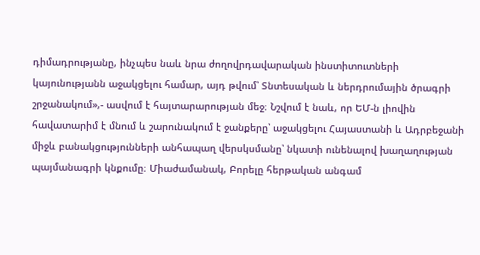դիմադրությանը, ինչպես նաև նրա ժողովրդավարական ինստիտուտների կայունությանն աջակցելու համար, այդ թվում՝ Տնտեսական և ներդրումային ծրագրի շրջանակում»,- ասվում է հայտարարության մեջ։ Նշվում է նաև, որ ԵՄ-ն լիովին հավատարիմ է մնում և շարունակում է ջանքերը՝ աջակցելու Հայաստանի և Ադրբեջանի միջև բանակցությունների անհապաղ վերսկսմանը՝ նկատի ունենալով խաղաղության պայմանագրի կնքումը։ Միաժամանակ, Բորելը հերթական անգամ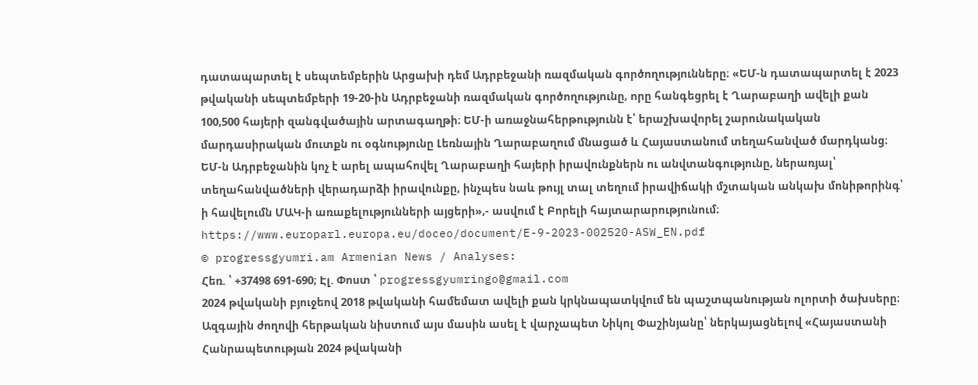դատապարտել է սեպտեմբերին Արցախի դեմ Ադրբեջանի ռազմական գործողությունները։ «ԵՄ-ն դատապարտել է 2023 թվականի սեպտեմբերի 19-20-ին Ադրբեջանի ռազմական գործողությունը, որը հանգեցրել է Ղարաբաղի ավելի քան 100,500 հայերի զանգվածային արտագաղթի։ ԵՄ-ի առաջնահերթությունն է՝ երաշխավորել շարունակական մարդասիրական մուտքն ու օգնությունը Լեռնային Ղարաբաղում մնացած և Հայաստանում տեղահանված մարդկանց։ ԵՄ-ն Ադրբեջանին կոչ է արել ապահովել Ղարաբաղի հայերի իրավունքներն ու անվտանգությունը, ներառյալ՝ տեղահանվածների վերադարձի իրավունքը, ինչպես նաև թույլ տալ տեղում իրավիճակի մշտական անկախ մոնիթորինգ՝ ի հավելումն ՄԱԿ-ի առաքելությունների այցերի»,- ասվում է Բորելի հայտարարությունում։
https://www.europarl.europa.eu/doceo/document/E-9-2023-002520-ASW_EN.pdf
© progressgyumri.am Armenian News / Analyses:
Հեռ. ՝ +37498 691-690; Էլ. Փոստ ՝ progressgyumringo@gmail.com
2024 թվականի բյուջեով 2018 թվականի համեմատ ավելի քան կրկնապատկվում են պաշտպանության ոլորտի ծախսերը։ Ազգային ժողովի հերթական նիստում այս մասին ասել է վարչապետ Նիկոլ Փաշինյանը՝ ներկայացնելով «Հայաստանի Հանրապետության 2024 թվականի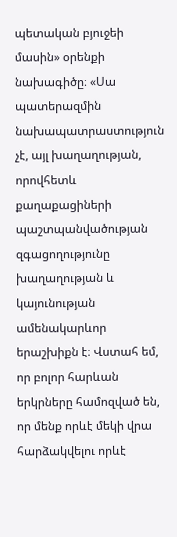պետական բյուջեի մասին» օրենքի նախագիծը։ «Սա պատերազմին նախապատրաստություն չէ, այլ խաղաղության, որովհետև քաղաքացիների պաշտպանվածության զգացողությունը խաղաղության և կայունության ամենակարևոր երաշխիքն է։ Վստահ եմ, որ բոլոր հարևան երկրները համոզված են, որ մենք որևէ մեկի վրա հարձակվելու որևէ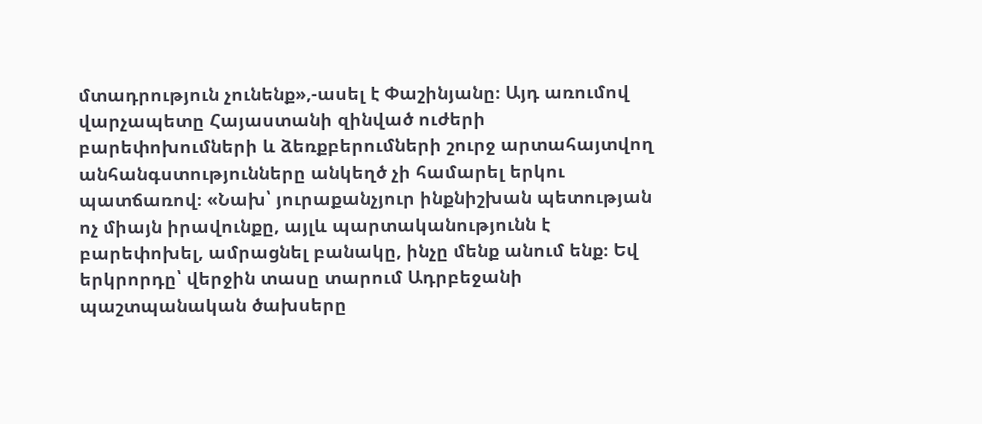մտադրություն չունենք»,-ասել է Փաշինյանը։ Այդ առումով վարչապետը Հայաստանի զինված ուժերի բարեփոխումների և ձեռքբերումների շուրջ արտահայտվող անհանգստությունները անկեղծ չի համարել երկու պատճառով։ «Նախ՝ յուրաքանչյուր ինքնիշխան պետության ոչ միայն իրավունքը, այլև պարտականությունն է բարեփոխել, ամրացնել բանակը, ինչը մենք անում ենք։ Եվ երկրորդը՝ վերջին տասը տարում Ադրբեջանի պաշտպանական ծախսերը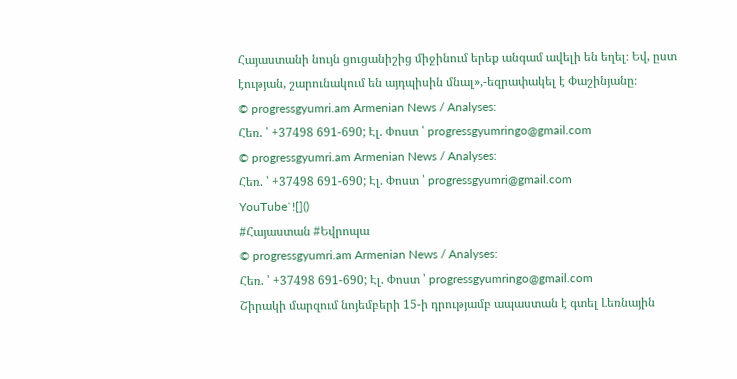Հայաստանի նույն ցուցանիշից միջինում երեք անգամ ավելի են եղել։ Եվ, ըստ էության, շարունակում են այդպիսին մնալ»,-եզրափակել է Փաշինյանը։
© progressgyumri.am Armenian News / Analyses:
Հեռ. ՝ +37498 691-690; Էլ. Փոստ ՝ progressgyumringo@gmail.com
© progressgyumri.am Armenian News / Analyses:
Հեռ. ՝ +37498 691-690; Էլ. Փոստ ՝ progressgyumri@gmail.com
YouTube`![]()
#Հայաստան #Եվրոպա
© progressgyumri.am Armenian News / Analyses:
Հեռ. ՝ +37498 691-690; Էլ. Փոստ ՝ progressgyumringo@gmail.com
Շիրակի մարզում նոյեմբերի 15-ի դրությամբ ապաստան է գտել Լեռնային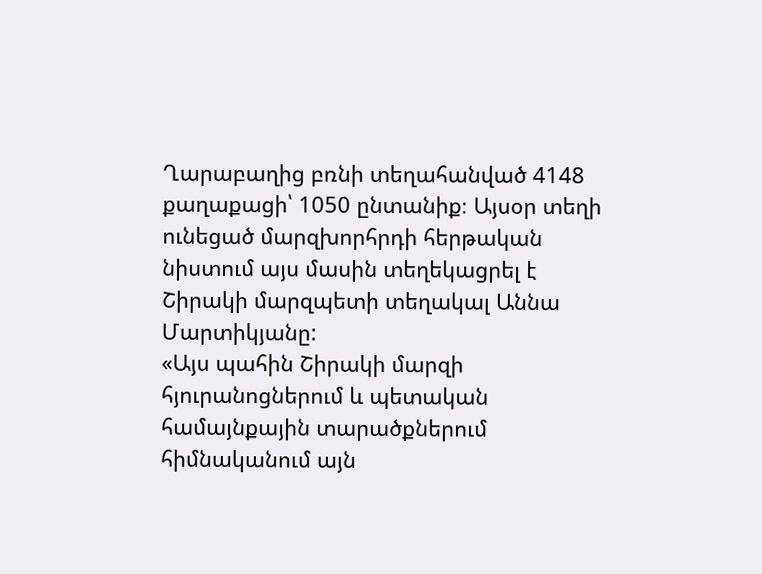Ղարաբաղից բռնի տեղահանված 4148 քաղաքացի՝ 1050 ընտանիք։ Այսօր տեղի ունեցած մարզխորհրդի հերթական նիստում այս մասին տեղեկացրել է Շիրակի մարզպետի տեղակալ Աննա Մարտիկյանը:
«Այս պահին Շիրակի մարզի հյուրանոցներում և պետական համայնքային տարածքներում հիմնականում այն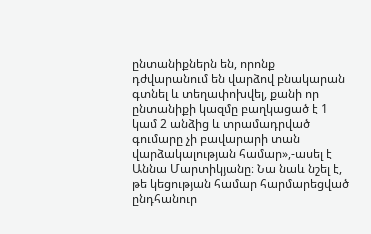ընտանիքներն են, որոնք դժվարանում են վարձով բնակարան գտնել և տեղափոխվել, քանի որ ընտանիքի կազմը բաղկացած է 1 կամ 2 անձից և տրամադրված գումարը չի բավարարի տան վարձակալության համար»,-ասել է Աննա Մարտիկյանը։ Նա նաև նշել է, թե կեցության համար հարմարեցված ընդհանուր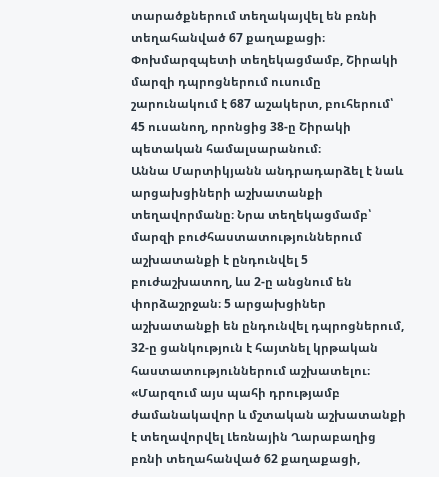տարածքներում տեղակայվել են բռնի տեղահանված 67 քաղաքացի։ Փոխմարզպետի տեղեկացմամբ, Շիրակի մարզի դպրոցներում ուսումը շարունակում է 687 աշակերտ, բուհերում՝ 45 ուսանող, որոնցից 38-ը Շիրակի պետական համալսարանում։
Աննա Մարտիկյանն անդրադարձել է նաև արցախցիների աշխատանքի տեղավորմանը։ Նրա տեղեկացմամբ՝ մարզի բուժհաստատություններում աշխատանքի է ընդունվել 5 բուժաշխատող, ևս 2-ը անցնում են փորձաշրջան։ 5 արցախցիներ աշխատանքի են ընդունվել դպրոցներում, 32-ը ցանկություն է հայտնել կրթական հաստատություններում աշխատելու։ «Մարզում այս պահի դրությամբ ժամանակավոր և մշտական աշխատանքի է տեղավորվել Լեռնային Ղարաբաղից բռնի տեղահանված 62 քաղաքացի,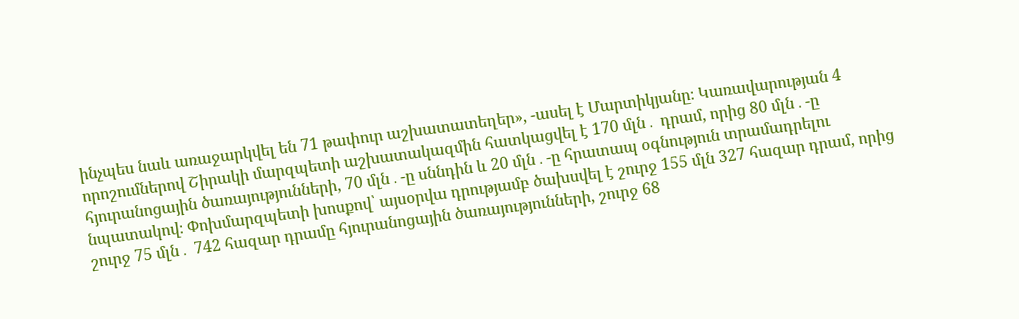ինչպես նաև առաջարկվել են 71 թափուր աշխատատեղեր», -ասել է Մարտիկյանը։ Կառավարության 4 որոշումներով Շիրակի մարզպետի աշխատակազմին հատկացվել է 170 մլն․ դրամ, որից 80 մլն․-ը հյուրանոցային ծառայությունների, 70 մլն․-ը սննդին և 20 մլն․-ը հրատապ օգնություն տրամադրելու նպատակով։ Փոխմարզպետի խոսքով՝ այսօրվա դրությամբ ծախսվել է շուրջ 155 մլն 327 հազար դրամ, որից շուրջ 75 մլն․ 742 հազար դրամը հյուրանոցային ծառայությունների, շուրջ 68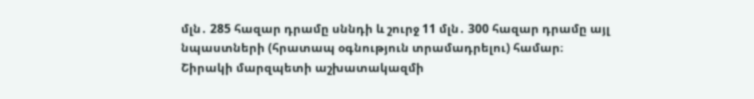մլն․ 285 հազար դրամը սննդի և շուրջ 11 մլն․ 300 հազար դրամը այլ նպաստների (հրատապ օգնություն տրամադրելու) համար։
Շիրակի մարզպետի աշխատակազմի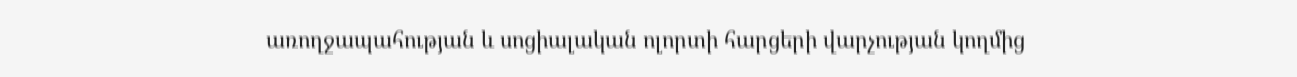առողջապահության և սոցիալական ոլորտի հարցերի վարչության կողմից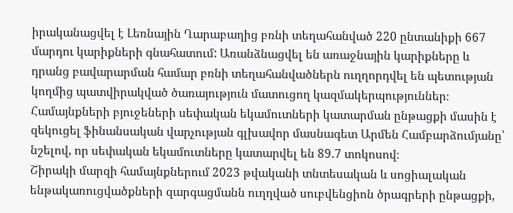իրականացվել է Լեռնային Ղարաբաղից բռնի տեղահանված 220 ընտանիքի 667 մարդու կարիքների գնահատում: Առանձնացվել են առաջնային կարիքները և դրանց բավարարման համար բռնի տեղահանվածներն ուղղորդվել են պետության կողմից պատվիրակված ծառայություն մատուցող կազմակերպություններ։
Համայնքների բյուջեների սեփական եկամուտների կատարման ընթացքի մասին է զեկուցել ֆինանսական վարչության գլխավոր մասնագետ Արմեն Համբարձումյանը՝ նշելով, որ սեփական եկամուտները կատարվել են 89.7 տոկոսով։
Շիրակի մարզի համայնքներում 2023 թվականի տնտեսական և սոցիալական ենթակառուցվածքների զարգացմանն ուղղված սուբվենցիոն ծրագրերի ընթացքի,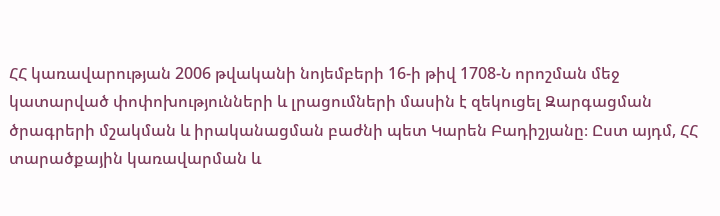ՀՀ կառավարության 2006 թվականի նոյեմբերի 16-ի թիվ 1708-Ն որոշման մեջ կատարված փոփոխությունների և լրացումների մասին է զեկուցել Զարգացման ծրագրերի մշակման և իրականացման բաժնի պետ Կարեն Բադիշյանը։ Ըստ այդմ, ՀՀ տարածքային կառավարման և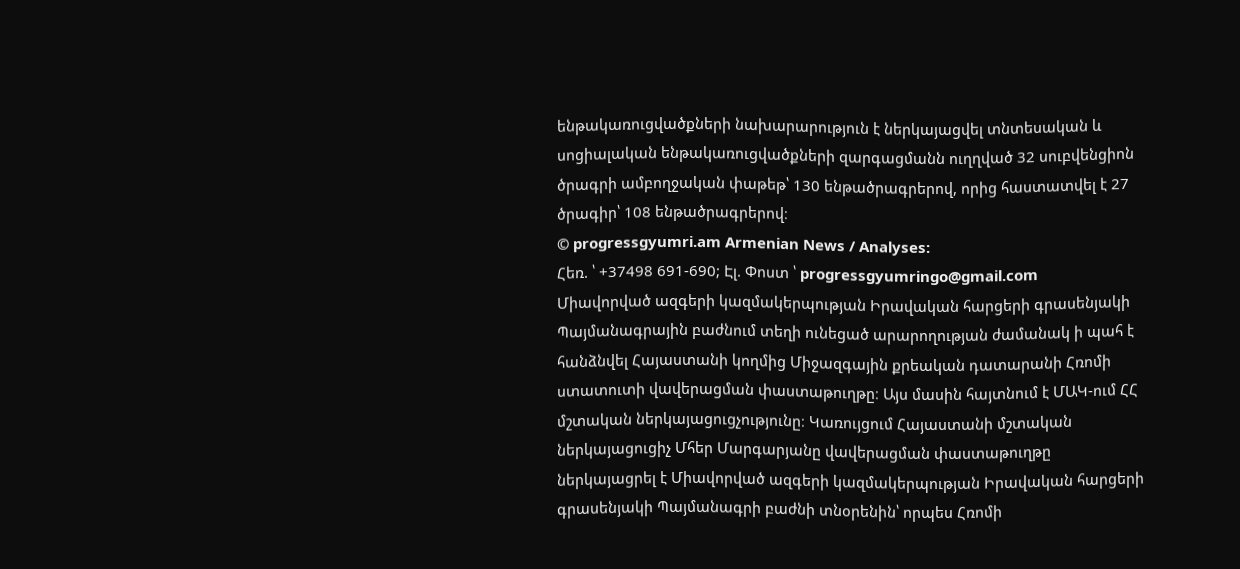ենթակառուցվածքների նախարարություն է ներկայացվել տնտեսական և սոցիալական ենթակառուցվածքների զարգացմանն ուղղված 32 սուբվենցիոն ծրագրի ամբողջական փաթեթ՝ 130 ենթածրագրերով, որից հաստատվել է 27 ծրագիր՝ 108 ենթածրագրերով։
© progressgyumri.am Armenian News / Analyses:
Հեռ. ՝ +37498 691-690; Էլ. Փոստ ՝ progressgyumringo@gmail.com
Միավորված ազգերի կազմակերպության Իրավական հարցերի գրասենյակի Պայմանագրային բաժնում տեղի ունեցած արարողության ժամանակ ի պահ է հանձնվել Հայաստանի կողմից Միջազգային քրեական դատարանի Հռոմի ստատուտի վավերացման փաստաթուղթը։ Այս մասին հայտնում է ՄԱԿ-ում ՀՀ մշտական ներկայացուցչությունը։ Կառույցում Հայաստանի մշտական ներկայացուցիչ Մհեր Մարգարյանը վավերացման փաստաթուղթը ներկայացրել է Միավորված ազգերի կազմակերպության Իրավական հարցերի գրասենյակի Պայմանագրի բաժնի տնօրենին՝ որպես Հռոմի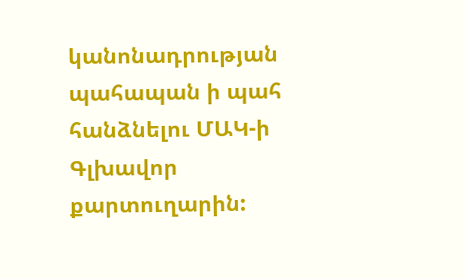կանոնադրության պահապան ի պահ հանձնելու ՄԱԿ-ի Գլխավոր քարտուղարին: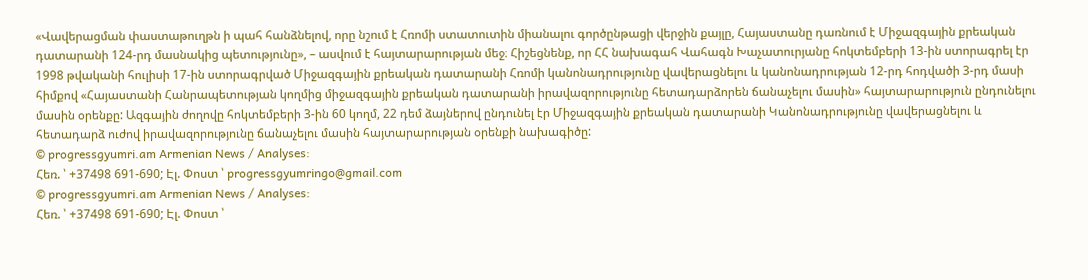«Վավերացման փաստաթուղթն ի պահ հանձնելով, որը նշում է Հռոմի ստատուտին միանալու գործընթացի վերջին քայլը, Հայաստանը դառնում է Միջազգային քրեական դատարանի 124-րդ մասնակից պետությունը», – ասվում է հայտարարության մեջ։ Հիշեցնենք, որ ՀՀ նախագահ Վահագն Խաչատուրյանը հոկտեմբերի 13-ին ստորագրել էր 1998 թվականի հուլիսի 17-ին ստորագրված Միջազգային քրեական դատարանի Հռոմի կանոնադրությունը վավերացնելու և կանոնադրության 12-րդ հոդվածի 3-րդ մասի հիմքով «Հայաստանի Հանրապետության կողմից միջազգային քրեական դատարանի իրավազորությունը հետադարձորեն ճանաչելու մասին» հայտարարություն ընդունելու մասին օրենքը: Ազգային ժողովը հոկտեմբերի 3-ին 60 կողմ, 22 դեմ ձայներով ընդունել էր Միջազգային քրեական դատարանի Կանոնադրությունը վավերացնելու և հետադարձ ուժով իրավազորությունը ճանաչելու մասին հայտարարության օրենքի նախագիծը:
© progressgyumri.am Armenian News / Analyses:
Հեռ. ՝ +37498 691-690; Էլ. Փոստ ՝ progressgyumringo@gmail.com
© progressgyumri.am Armenian News / Analyses:
Հեռ. ՝ +37498 691-690; Էլ. Փոստ ՝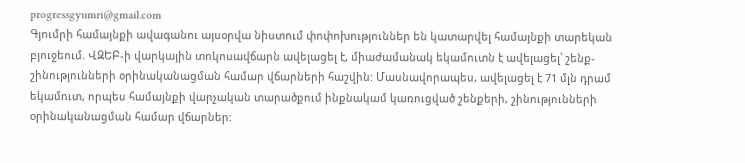progressgyumri@gmail.com
Գյումրի համայնքի ավագանու այսօրվա նիստում փոփոխություններ են կատարվել համայնքի տարեկան բյուջեում. ՎԶԵԲ-ի վարկային տոկոսավճարն ավելացել է, միաժամանակ եկամուտն է ավելացել՝ շենք-շինությունների օրինականացման համար վճարների հաշվին: Մասնավորապես, ավելացել է 71 մլն դրամ եկամուտ, որպես համայնքի վարչական տարածքում ինքնակամ կառուցված շենքերի, շինությունների օրինականացման համար վճարներ: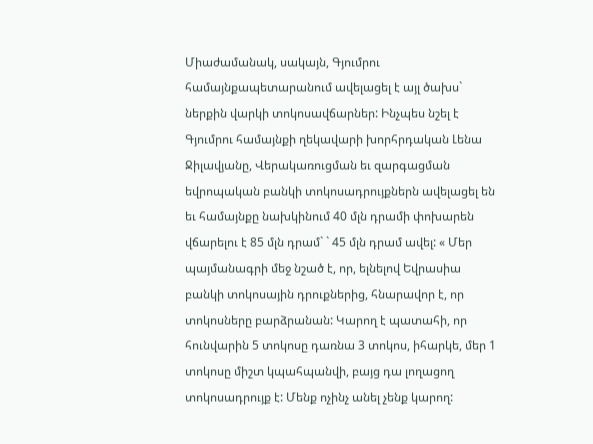Միաժամանակ, սակայն, Գյումրու համայնքապետարանում ավելացել է այլ ծախս` ներքին վարկի տոկոսավճարներ: Ինչպես նշել է Գյումրու համայնքի ղեկավարի խորհրդական Լենա Ջիլավյանը, Վերակառուցման եւ զարգացման եվրոպական բանկի տոկոսադրույքներն ավելացել են եւ համայնքը նախկինում 40 մլն դրամի փոխարեն վճարելու է 85 մլն դրամ` ` 45 մլն դրամ ավել: « Մեր պայմանագրի մեջ նշած է, որ, ելնելով Եվրասիա բանկի տոկոսային դրուքներից, հնարավոր է, որ տոկոսները բարձրանան: Կարող է պատահի, որ հունվարին 5 տոկոսը դառնա 3 տոկոս, իհարկե, մեր 1 տոկոսը միշտ կպահպանվի, բայց դա լողացող տոկոսադրույք է: Մենք ոչինչ անել չենք կարող: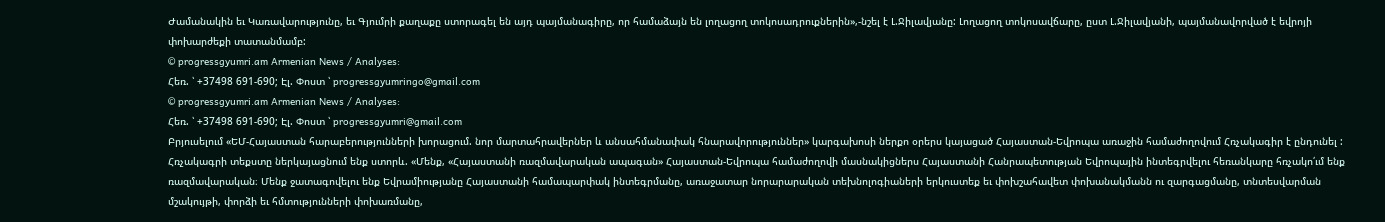Ժամանակին եւ Կառավարությունը, եւ Գյումրի քաղաքը ստորագել են այդ պայմանագիրը, որ համաձայն են լողացող տոկոսադրուքներին»,-նշել է Լ.Ջիլավյանը: Լողացող տոկոսավճարը, ըստ Լ.Ջիլավյանի, պայմանավորված է եվրոյի փոխարժեքի տատանմամբ:
© progressgyumri.am Armenian News / Analyses:
Հեռ. ՝ +37498 691-690; Էլ. Փոստ ՝ progressgyumringo@gmail.com
© progressgyumri.am Armenian News / Analyses:
Հեռ. ՝ +37498 691-690; Էլ. Փոստ ՝ progressgyumri@gmail.com
Բրյուսելում «ԵՄ-Հայաստան հարաբերությունների խորացում. նոր մարտահրավերներ և անսահմանափակ հնարավորություններ» կարգախոսի ներքո օրերս կայացած Հայաստան-Եվրոպա առաջին համաժողովում Հռչակագիր է ընդունել : Հռչակագրի տեքստը ներկայացնում ենք ստորև. «Մենք, «Հայաստանի ռազմավարական ապագան» Հայաստան-Եվրոպա համաժողովի մասնակիցներս Հայաստանի Հանրապետության Եվրոպային ինտեգրվելու հեռանկարը հռչակո՛ւմ ենք ռազմավարական։ Մենք ջատագովելու ենք Եվրամիությանը Հայաստանի համապարփակ ինտեգրմանը, առաջատար նորարարական տեխնոլոգիաների երկուստեք եւ փոխշահավետ փոխանակմանն ու զարգացմանը, տնտեսվարման մշակույթի, փորձի եւ հմտությունների փոխառմանը,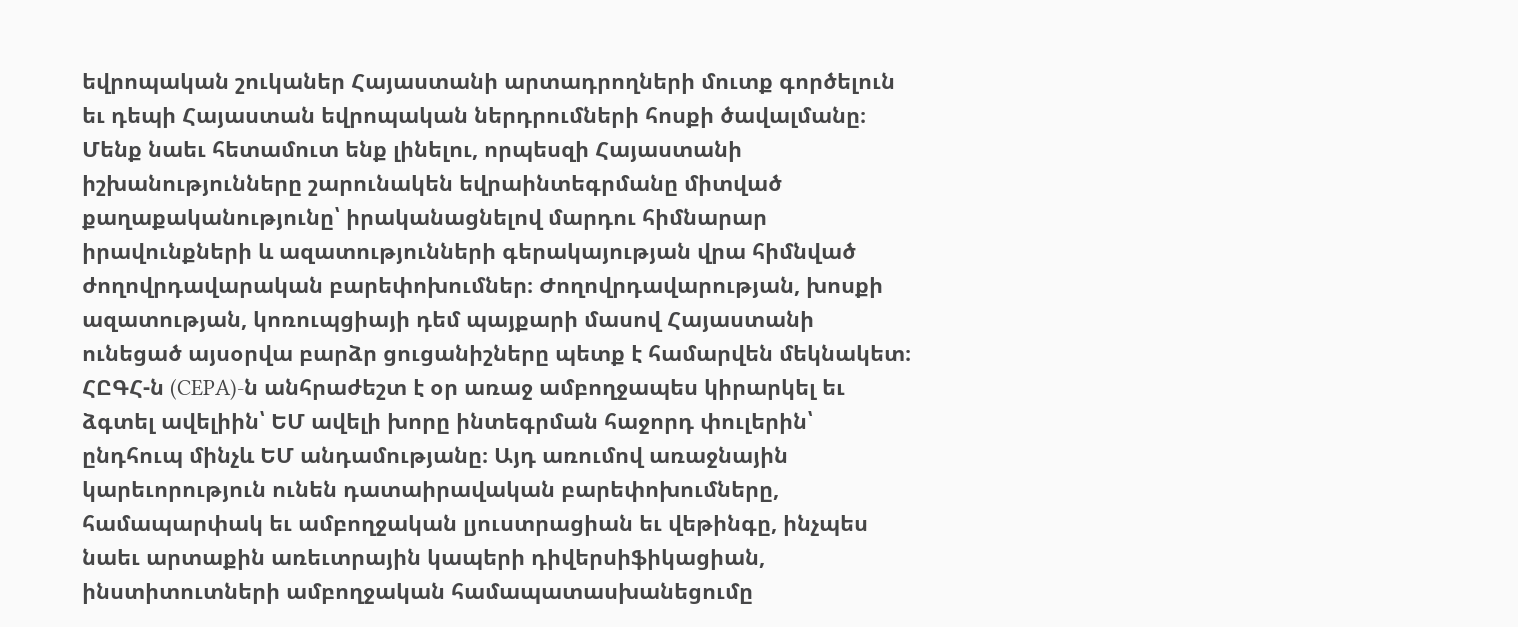եվրոպական շուկաներ Հայաստանի արտադրողների մուտք գործելուն եւ դեպի Հայաստան եվրոպական ներդրումների հոսքի ծավալմանը։ Մենք նաեւ հետամուտ ենք լինելու, որպեսզի Հայաստանի իշխանությունները շարունակեն եվրաինտեգրմանը միտված քաղաքականությունը՝ իրականացնելով մարդու հիմնարար իրավունքների և ազատությունների գերակայության վրա հիմնված ժողովրդավարական բարեփոխումներ։ Ժողովրդավարության, խոսքի ազատության, կոռուպցիայի դեմ պայքարի մասով Հայաստանի ունեցած այսօրվա բարձր ցուցանիշները պետք է համարվեն մեկնակետ։ ՀԸԳՀ-ն (CEPA)-ն անհրաժեշտ է օր առաջ ամբողջապես կիրարկել եւ ձգտել ավելիին՝ ԵՄ ավելի խորը ինտեգրման հաջորդ փուլերին՝ ընդհուպ մինչև ԵՄ անդամությանը։ Այդ առումով առաջնային կարեւորություն ունեն դատաիրավական բարեփոխումները, համապարփակ եւ ամբողջական լյուստրացիան եւ վեթինգը, ինչպես նաեւ արտաքին առեւտրային կապերի դիվերսիֆիկացիան, ինստիտուտների ամբողջական համապատասխանեցումը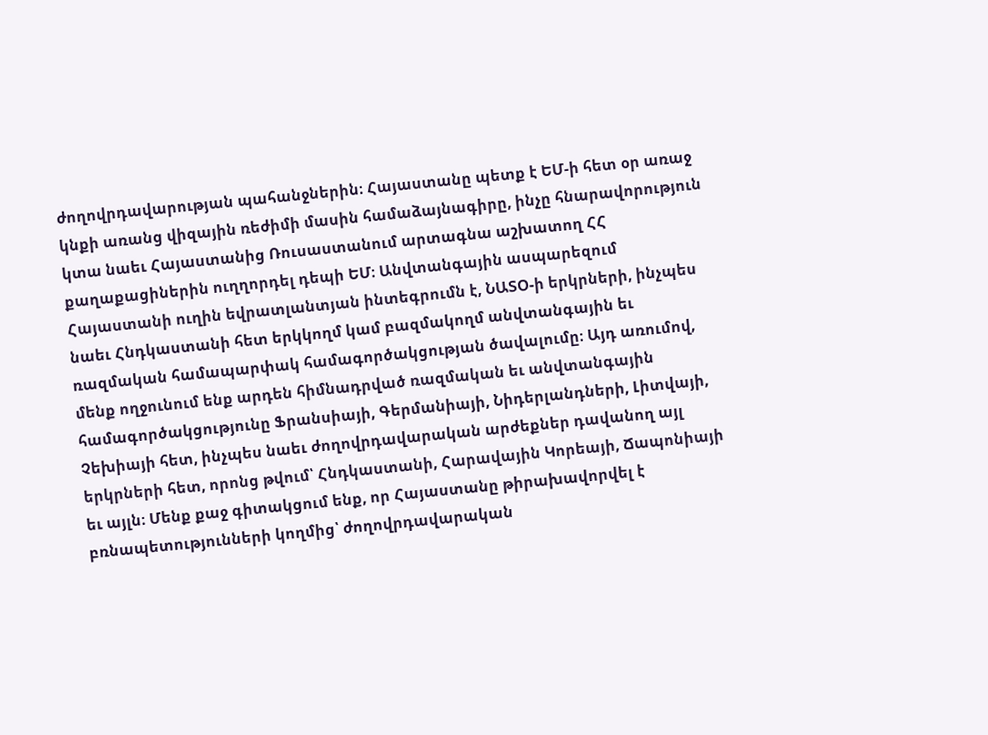ժողովրդավարության պահանջներին։ Հայաստանը պետք է ԵՄ-ի հետ օր առաջ կնքի առանց վիզային ռեժիմի մասին համաձայնագիրը, ինչը հնարավորություն կտա նաեւ Հայաստանից Ռուսաստանում արտագնա աշխատող ՀՀ քաղաքացիներին ուղղորդել դեպի ԵՄ։ Անվտանգային ասպարեզում Հայաստանի ուղին եվրատլանտյան ինտեգրումն է, ՆԱՏՕ-ի երկրների, ինչպես նաեւ Հնդկաստանի հետ երկկողմ կամ բազմակողմ անվտանգային եւ ռազմական համապարփակ համագործակցության ծավալումը։ Այդ առումով, մենք ողջունում ենք արդեն հիմնադրված ռազմական եւ անվտանգային համագործակցությունը Ֆրանսիայի, Գերմանիայի, Նիդերլանդների, Լիտվայի, Չեխիայի հետ, ինչպես նաեւ ժողովրդավարական արժեքներ դավանող այլ երկրների հետ, որոնց թվում՝ Հնդկաստանի, Հարավային Կորեայի, Ճապոնիայի եւ այլն։ Մենք քաջ գիտակցում ենք, որ Հայաստանը թիրախավորվել է բռնապետությունների կողմից՝ ժողովրդավարական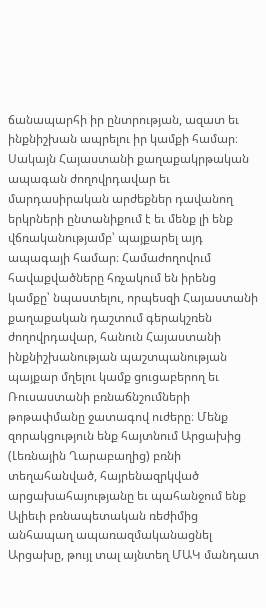ճանապարհի իր ընտրության, ազատ եւ ինքնիշխան ապրելու իր կամքի համար։ Սակայն Հայաստանի քաղաքակրթական ապագան ժողովրդավար եւ մարդասիրական արժեքներ դավանող երկրների ընտանիքում է եւ մենք լի ենք վճռականությամբ՝ պայքարել այդ ապագայի համար։ Համաժողովում հավաքվածները հռչակում են իրենց կամքը՝ նպաստելու, որպեսզի Հայաստանի քաղաքական դաշտում գերակշռեն ժողովրդավար, հանուն Հայաստանի ինքնիշխանության պաշտպանության պայքար մղելու կամք ցուցաբերող եւ Ռուսաստանի բռնաճնշումների թոթափմանը ջատագով ուժերը։ Մենք զորակցություն ենք հայտնում Արցախից (Լեռնային Ղարաբաղից) բռնի տեղահանված, հայրենազրկված արցախահայությանը եւ պահանջում ենք Ալիեւի բռնապետական ռեժիմից անհապաղ ապառազմականացնել Արցախը, թույլ տալ այնտեղ ՄԱԿ մանդատ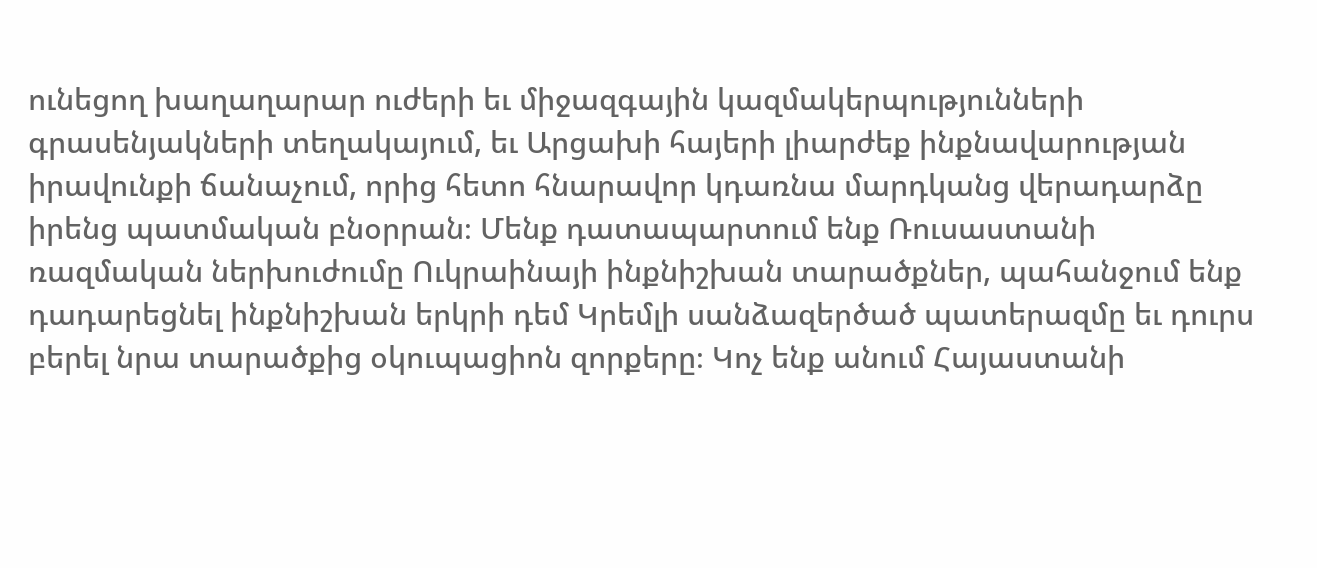ունեցող խաղաղարար ուժերի եւ միջազգային կազմակերպությունների գրասենյակների տեղակայում, եւ Արցախի հայերի լիարժեք ինքնավարության իրավունքի ճանաչում, որից հետո հնարավոր կդառնա մարդկանց վերադարձը իրենց պատմական բնօրրան։ Մենք դատապարտում ենք Ռուսաստանի ռազմական ներխուժումը Ուկրաինայի ինքնիշխան տարածքներ, պահանջում ենք դադարեցնել ինքնիշխան երկրի դեմ Կրեմլի սանձազերծած պատերազմը եւ դուրս բերել նրա տարածքից օկուպացիոն զորքերը։ Կոչ ենք անում Հայաստանի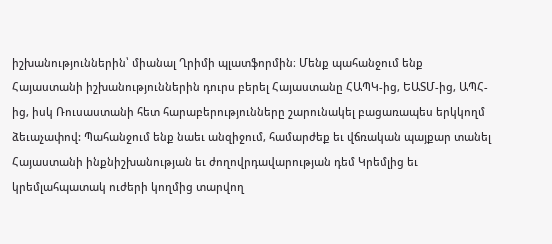իշխանություններին՝ միանալ Ղրիմի պլատֆորմին։ Մենք պահանջում ենք Հայաստանի իշխանություններին դուրս բերել Հայաստանը ՀԱՊԿ-ից, ԵԱՏՄ-ից, ԱՊՀ-ից, իսկ Ռուսաստանի հետ հարաբերությունները շարունակել բացառապես երկկողմ ձեւաչափով: Պահանջում ենք նաեւ անզիջում, համարժեք եւ վճռական պայքար տանել Հայաստանի ինքնիշխանության եւ ժողովրդավարության դեմ Կրեմլից եւ կրեմլահպատակ ուժերի կողմից տարվող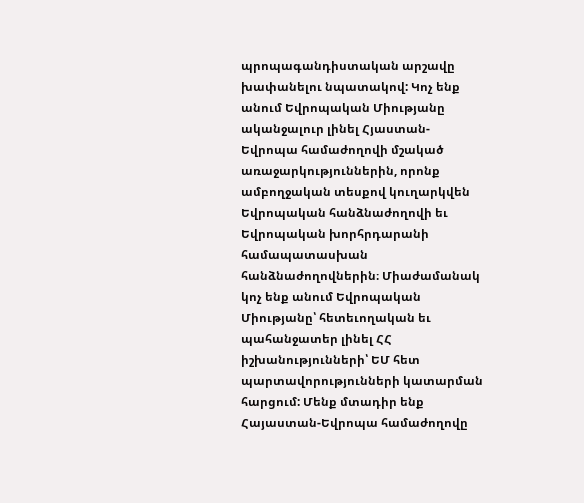պրոպագանդիստական արշավը խափանելու նպատակով: Կոչ ենք անում Եվրոպական Միությանը ականջալուր լինել Հյաստան-Եվրոպա համաժողովի մշակած առաջարկություններին, որոնք ամբողջական տեսքով կուղարկվեն Եվրոպական հանձնաժողովի եւ Եվրոպական խորհրդարանի համապատասխան հանձնաժողովներին։ Միաժամանակ կոչ ենք անում Եվրոպական Միությանը՝ հետեւողական եւ պահանջատեր լինել ՀՀ իշխանությունների՝ ԵՄ հետ պարտավորությունների կատարման հարցում: Մենք մտադիր ենք Հայաստան-Եվրոպա համաժողովը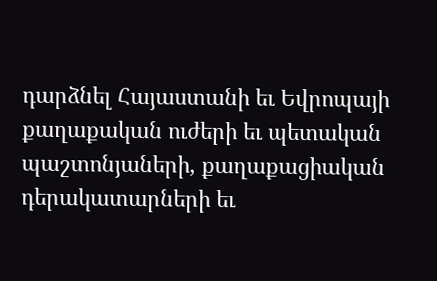դարձնել Հայաստանի եւ Եվրոպայի քաղաքական ուժերի եւ պետական պաշտոնյաների, քաղաքացիական դերակատարների եւ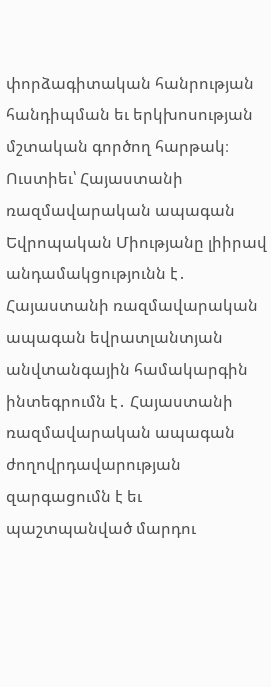փորձագիտական հանրության հանդիպման եւ երկխոսության մշտական գործող հարթակ։ Ուստիեւ՝ Հայաստանի ռազմավարական ապագան Եվրոպական Միությանը լիիրավ անդամակցությունն է․ Հայաստանի ռազմավարական ապագան եվրատլանտյան անվտանգային համակարգին ինտեգրումն է․ Հայաստանի ռազմավարական ապագան ժողովրդավարության զարգացումն է եւ պաշտպանված մարդու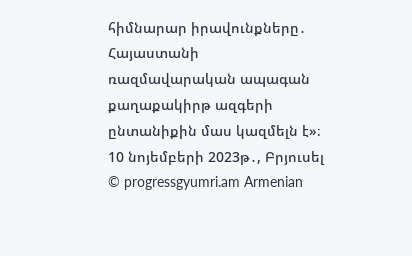հիմնարար իրավունքները․ Հայաստանի ռազմավարական ապագան քաղաքակիրթ ազգերի ընտանիքին մաս կազմելն է»։ 10 նոյեմբերի 2023թ․, Բրյուսել
© progressgyumri.am Armenian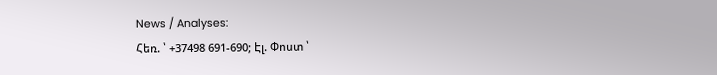News / Analyses:
Հեռ. ՝ +37498 691-690; Էլ. Փոստ ՝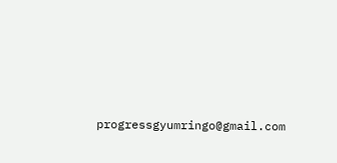progressgyumringo@gmail.com